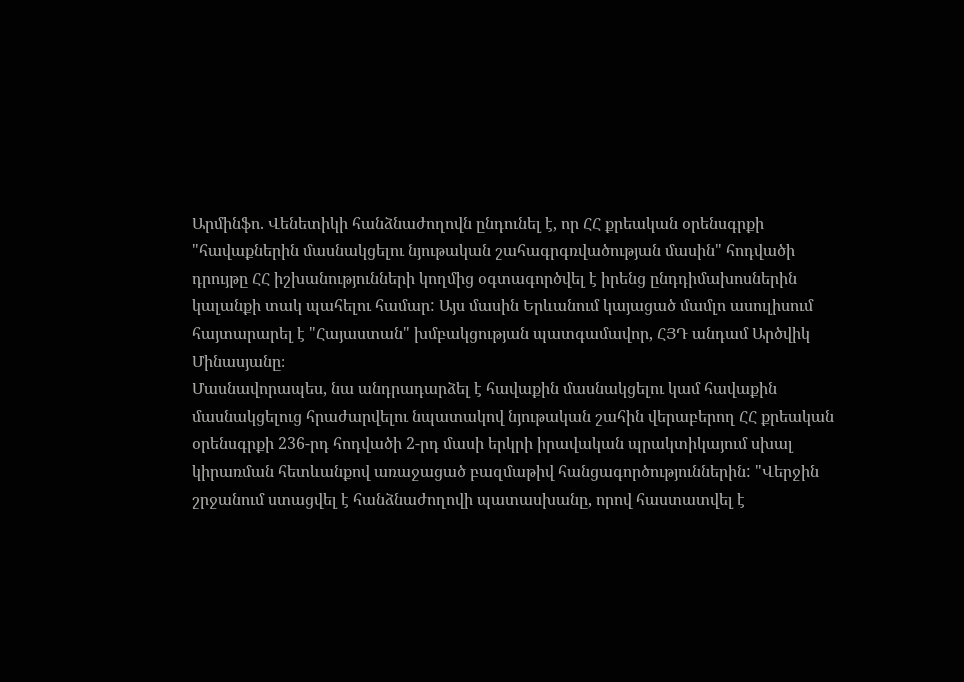Արմինֆո. Վենետիկի հանձնաժողովն ընդունել է, որ ՀՀ քրեական օրենսգրքի "հավաքներին մասնակցելու նյութական շահագրգռվածության մասին" հոդվածի դրույթը ՀՀ իշխանությունների կողմից օգտագործվել է իրենց ընդդիմախոսներին կալանքի տակ պահելու համար: Այս մասին Երևանում կայացած մամլո ասուլիսում հայտարարել է "Հայաստան" խմբակցության պատգամավոր, ՀՅԴ անդամ Արծվիկ Մինասյանը։
Մասնավորապես, նա անդրադարձել է հավաքին մասնակցելու կամ հավաքին մասնակցելուց հրաժարվելու նպատակով նյութական շահին վերաբերող ՀՀ քրեական օրենսգրքի 236-րդ հոդվածի 2-րդ մասի երկրի իրավական պրակտիկայում սխալ կիրառման հետևանքով առաջացած բազմաթիվ հանցագործություններին: "Վերջին շրջանում ստացվել է հանձնաժողովի պատասխանը, որով հաստատվել է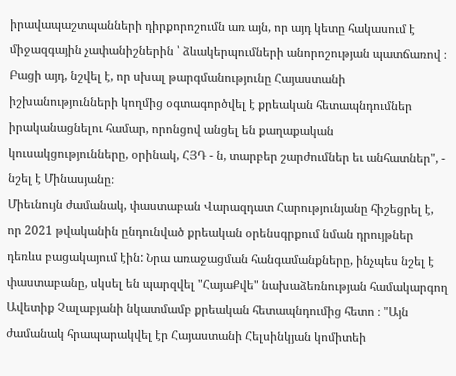իրավապաշտպանների դիրքորոշումն առ այն, որ այդ կետը հակասում է միջազգային չափանիշներին ՝ ձևակերպումների անորոշության պատճառով ։ Բացի այդ, նշվել է, որ սխալ թարգմանությունը Հայաստանի իշխանությունների կողմից օգտագործվել է քրեական հետապնդումներ իրականացնելու համար, որոնցով անցել են քաղաքական կուսակցությունները, օրինակ, ՀՅԴ - ն, տարբեր շարժումներ եւ անհատներ", - նշել է Մինասյանը։
Միեւնույն ժամանակ, փաստաբան Վարազդատ Հարությունյանը հիշեցրել է, որ 2021 թվականին ընդունված քրեական օրենսգրքում նման դրույթներ դեռևս բացակայում էին: Նրա առաջացման հանգամանքները, ինչպես նշել է փաստաբանը, սկսել են պարզվել "ՀայաՔվե" նախաձեռնության համակարգող Ավետիք Չալաբյանի նկատմամբ քրեական հետապնդումից հետո ։ "Այն ժամանակ հրապարակվել էր Հայաստանի Հելսինկյան կոմիտեի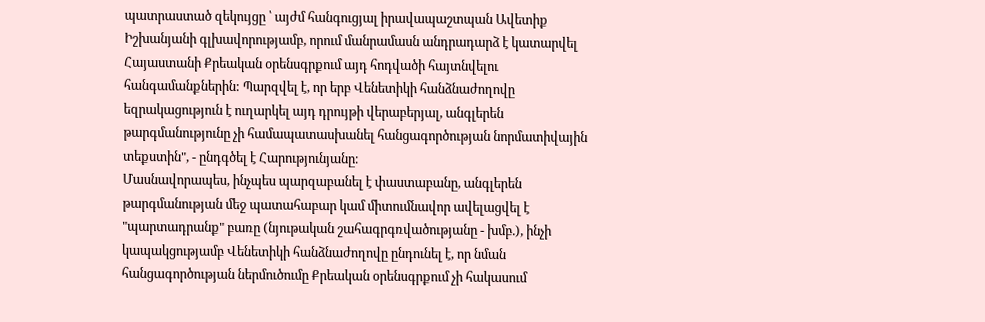պատրաստած զեկույցը ՝ այժմ հանգուցյալ իրավապաշտպան Ավետիք Իշխանյանի գլխավորությամբ, որում մանրամասն անդրադարձ է կատարվել Հայաստանի Քրեական օրենսգրքում այդ հոդվածի հայտնվելու հանգամանքներին: Պարզվել է, որ երբ Վենետիկի հանձնաժողովը եզրակացություն է ուղարկել այդ դրույթի վերաբերյալ, անգլերեն թարգմանությունը չի համապատասխանել հանցագործության նորմատիվային տեքստին", - ընդգծել է Հարությունյանը։
Մասնավորապես, ինչպես պարզաբանել է փաստաբանը, անգլերեն թարգմանության մեջ պատահաբար կամ միտումնավոր ավելացվել է "պարտադրանք" բառը (նյութական շահագրգռվածությանը - խմբ.), ինչի կապակցությամբ Վենետիկի հանձնաժողովը ընդունել է, որ նման հանցագործության ներմուծումը Քրեական օրենսգրքում չի հակասում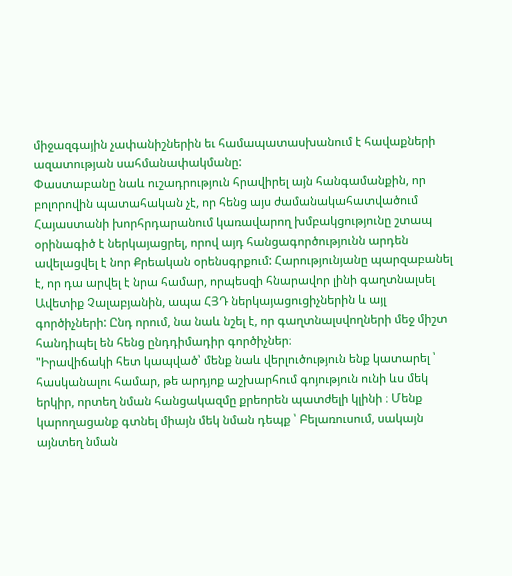միջազգային չափանիշներին եւ համապատասխանում է հավաքների ազատության սահմանափակմանը:
Փաստաբանը նաև ուշադրություն հրավիրել այն հանգամանքին, որ բոլորովին պատահական չէ, որ հենց այս ժամանակահատվածում Հայաստանի խորհրդարանում կառավարող խմբակցությունը շտապ օրինագիծ է ներկայացրել, որով այդ հանցագործությունն արդեն ավելացվել է նոր Քրեական օրենսգրքում: Հարությունյանը պարզաբանել է, որ դա արվել է նրա համար, որպեսզի հնարավոր լինի գաղտնալսել Ավետիք Չալաբյանին, ապա ՀՅԴ ներկայացուցիչներին և այլ գործիչների: Ընդ որում, նա նաև նշել է, որ գաղտնալսվողների մեջ միշտ հանդիպել են հենց ընդդիմադիր գործիչներ։
"Իրավիճակի հետ կապված՝ մենք նաև վերլուծություն ենք կատարել ՝ հասկանալու համար, թե արդյոք աշխարհում գոյություն ունի ևս մեկ երկիր, որտեղ նման հանցակազմը քրեորեն պատժելի կլինի ։ Մենք կարողացանք գտնել միայն մեկ նման դեպք ՝ Բելառուսում, սակայն այնտեղ նման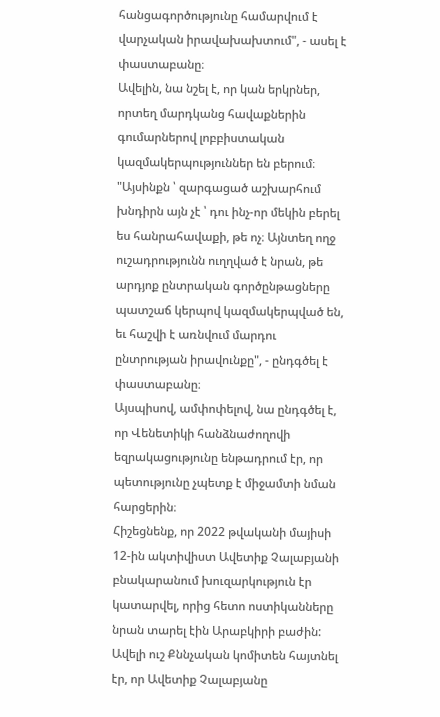հանցագործությունը համարվում է վարչական իրավախախտում", - ասել է փաստաբանը։
Ավելին, նա նշել է, որ կան երկրներ, որտեղ մարդկանց հավաքներին գումարներով լոբբիստական կազմակերպություններ են բերում։ "Այսինքն ՝ զարգացած աշխարհում խնդիրն այն չէ ՝ դու ինչ-որ մեկին բերել ես հանրահավաքի, թե ոչ։ Այնտեղ ողջ ուշադրությունն ուղղված է նրան, թե արդյոք ընտրական գործընթացները պատշաճ կերպով կազմակերպված են, եւ հաշվի է առնվում մարդու ընտրության իրավունքը", - ընդգծել է փաստաբանը։
Այսպիսով, ամփոփելով, նա ընդգծել է, որ Վենետիկի հանձնաժողովի եզրակացությունը ենթադրում էր, որ պետությունը չպետք է միջամտի նման հարցերին։
Հիշեցնենք, որ 2022 թվականի մայիսի 12-ին ակտիվիստ Ավետիք Չալաբյանի բնակարանում խուզարկություն էր կատարվել, որից հետո ոստիկանները նրան տարել էին Արաբկիրի բաժին: Ավելի ուշ Քննչական կոմիտեն հայտնել էր, որ Ավետիք Չալաբյանը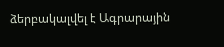ձերբակալվել է Ագրարային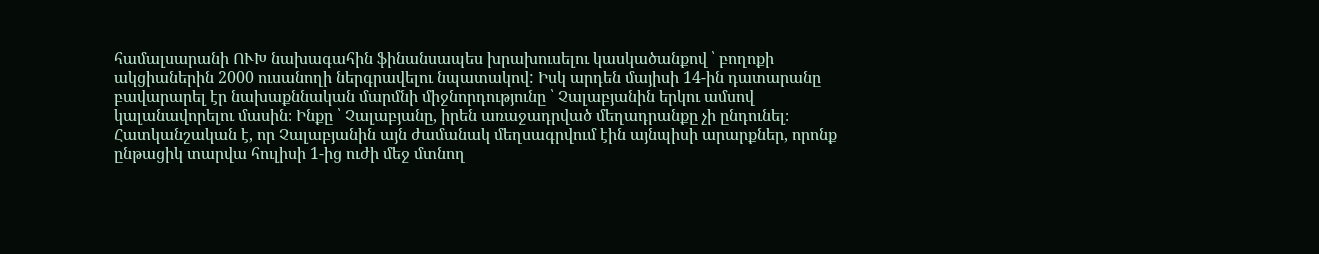համալսարանի ՈՒԽ նախագահին ֆինանսապես խրախուսելու կասկածանքով ՝ բողոքի ակցիաներին 2000 ուսանողի ներգրավելու նպատակով: Իսկ արդեն մայիսի 14-ին դատարանը բավարարել էր նախաքննական մարմնի միջնորդությունը ՝ Չալաբյանին երկու ամսով կալանավորելու մասին։ Ինքը ՝ Չալաբյանը, իրեն առաջադրված մեղադրանքը չի ընդունել։ Հատկանշական է, որ Չալաբյանին այն ժամանակ մեղսագրվում էին այնպիսի արարքներ, որոնք ընթացիկ տարվա հուլիսի 1-ից ուժի մեջ մտնող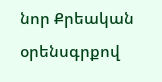նոր Քրեական օրենսգրքով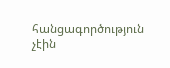հանցագործություն չէին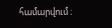համարվում ։